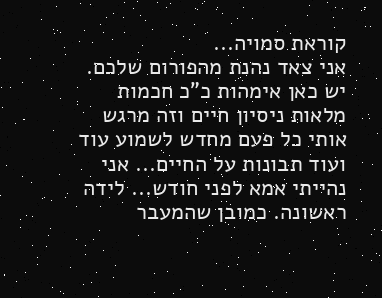קוראת סמויה...
אני צאד נהנת מהפורום שלכם. יש כאן אימהות כ"כ חכמות מלאות ניסיון חיים וזה מרגש אותי כל פעם מחדש לשמוע עוד ועוד תבונות על החיים... אני נהייתי אמא לפני חודש... לידה ראשונה. כמובן שהמעבר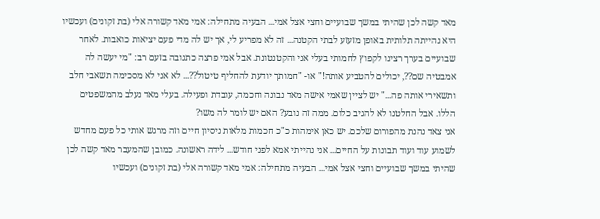מאד קשה לכן שהיתי במשך שבועיים וחצי אצל אמי... הבעיה מתחילה: אמי מאד קשורה אלי (בת זקונים) ועכשיו היא נהייתה תלותית באופן מזעזע לבתי הקטנה... זה לא מפריע לי, אך יש לה מדי פעם יציאות כואבות. לאחר שבועיים בערך רצינו לקפוץ לחמותי בעלי אני והקטנטונת. אבל אמי פרצה כתגובה בזעם רב: "מי יעשה לה אמבטיה שם??, יכולים להטביע אותה!" או- "חמותך יודעת להחליף טיטול??... לא אני לא מסכימה תשאבי חלב ותשאירי אותה פה..." יש לציין שאמי אישה מאד נבונה וחכמה, עובדת ופעילה. בעלי מאד נעלב מהמשפטים הללו. אבל החלטנו לא להגיב כלום. ממה זה נובע? האם יש לומר לה משו?
אני צאד נהנת מהפורום שלכם. יש כאן אימהות כ"כ חכמות מלאות ניסיון חיים וזה מרגש אותי כל פעם מחדש לשמוע עוד ועוד תבונות על החיים... אני נהייתי אמא לפני חודש... לידה ראשונה. כמובן שהמעבר מאד קשה לכן שהיתי במשך שבועיים וחצי אצל אמי... הבעיה מתחילה: אמי מאד קשורה אלי (בת זקונים) ועכשיו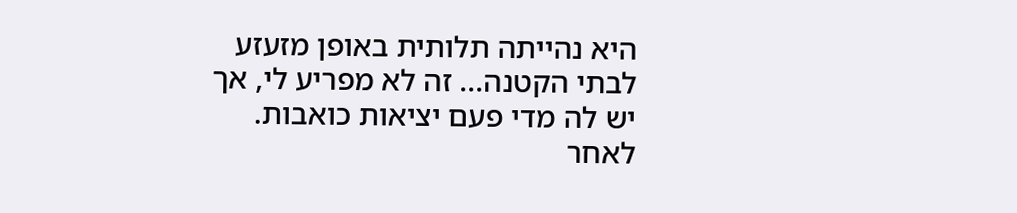היא נהייתה תלותית באופן מזעזע לבתי הקטנה... זה לא מפריע לי, אך יש לה מדי פעם יציאות כואבות. לאחר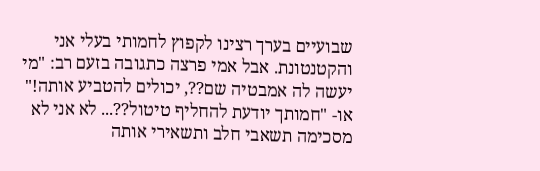שבועיים בערך רצינו לקפוץ לחמותי בעלי אני והקטנטונת. אבל אמי פרצה כתגובה בזעם רב: "מי יעשה לה אמבטיה שם??, יכולים להטביע אותה!" או- "חמותך יודעת להחליף טיטול??... לא אני לא מסכימה תשאבי חלב ותשאירי אותה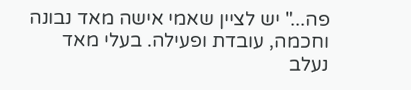פה..." יש לציין שאמי אישה מאד נבונה וחכמה, עובדת ופעילה. בעלי מאד נעלב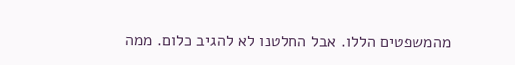מהמשפטים הללו. אבל החלטנו לא להגיב כלום. ממה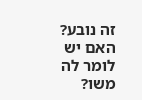זה נובע? האם יש לומר לה משו?